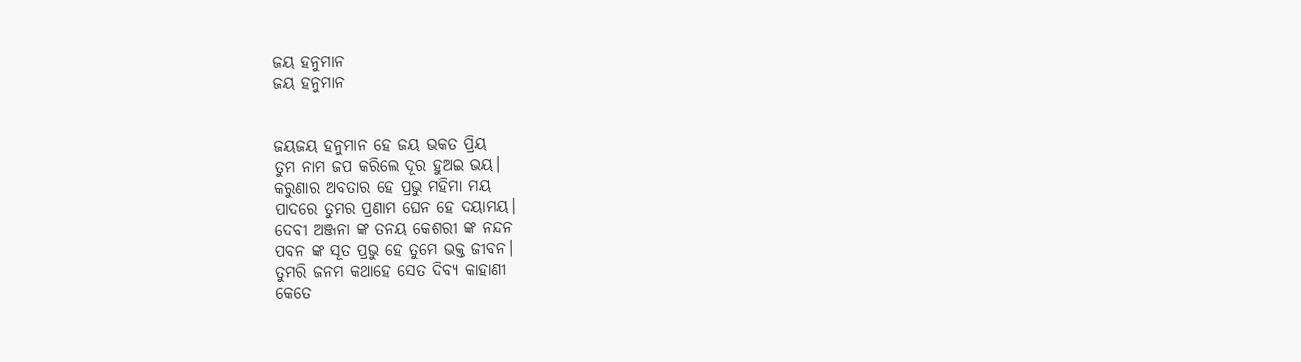ଜୟ ହନୁମାନ
ଜୟ ହନୁମାନ


ଜୟଜୟ ହନୁମାନ ହେ ଜୟ ଭକତ ପ୍ରିୟ
ତୁମ ନାମ ଜପ କରିଲେ ଦୂର ହୁଅଇ ଭୟ।
କରୁଣାର ଅବତାର ହେ ପ୍ରଭୁ ମହିମା ମୟ
ପାଦରେ ତୁମର ପ୍ରଣାମ ଘେନ ହେ ଦୟାମୟ।
ଦେବୀ ଅଞ୍ଜନା ଙ୍କ ତନୟ କେଶରୀ ଙ୍କ ନନ୍ଦନ
ପବନ ଙ୍କ ସୂତ ପ୍ରଭୁ ହେ ତୁମେ ଭକ୍ତ ଜୀବନ।
ତୁମରି ଜନମ କଥାହେ ସେତ ଦିବ୍ୟ କାହାଣୀ
କେତେ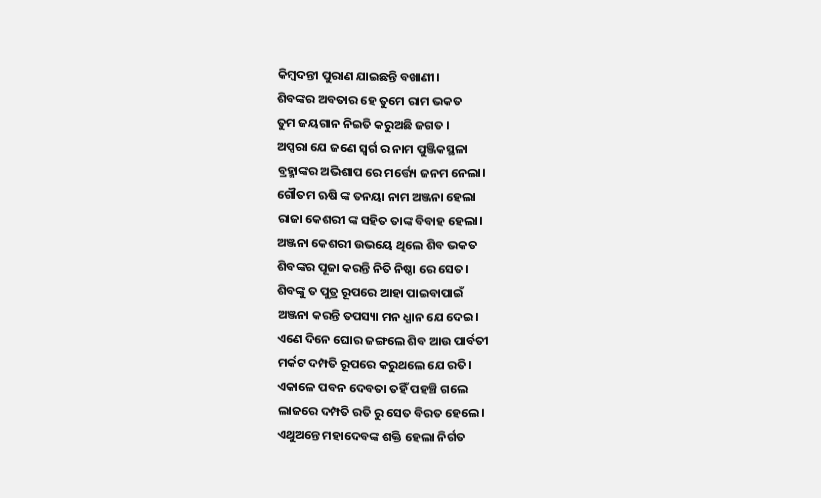କିମ୍ବଦନ୍ତୀ ପୁରାଣ ଯାଇଛନ୍ତି ବଖାଣୀ।
ଶିବଙ୍କର ଅବତାର ହେ ତୁମେ ରାମ ଭକତ
ତୁମ ଜୟଗାନ ନିଇତି କରୁଅଛି ଜଗତ ।
ଅପ୍ସରା ଯେ ଜଣେ ସ୍ବର୍ଗ ର ନାମ ପୁଞ୍ଜିକସ୍ଥଳା
ବ୍ରହ୍ମାଙ୍କର ଅଭିଶାପ ରେ ମର୍ତ୍ତ୍ୟେ ଜନମ ନେଲା।
ଗୌତମ ଋଷି ଙ୍କ ତନୟା ନାମ ଅଞ୍ଜନା ହେଲା
ରାଜା କେଶରୀ ଙ୍କ ସହିତ ତାଙ୍କ ବିବାହ ହେଲା।
ଅଞ୍ଜନା କେଶରୀ ଉଭୟେ ଥିଲେ ଶିବ ଭକତ
ଶିବଙ୍କର ପୂଜା କରନ୍ତି ନିତି ନିଷ୍ଠା ରେ ସେତ।
ଶିବଙ୍କୁ ତ ପୁତ୍ର ରୂପରେ ଆହା ପାଇବାପାଇଁ
ଅଞ୍ଜନା କରନ୍ତି ତପସ୍ୟା ମନ ଧ୍ଯାନ ଯେ ଦେଇ।
ଏଣେ ଦିନେ ଘୋର ଜଙ୍ଗଲେ ଶିବ ଆଉ ପାର୍ବତୀ
ମର୍କଟ ଦମ୍ପତି ରୂପରେ କରୁଥଲେ ଯେ ରତି।
ଏକାଳେ ପବନ ଦେବତା ତହିଁ ପହଞ୍ଚି ଗଲେ
ଲାଜରେ ଦମ୍ପତି ରତି ରୁ ସେତ ବିରତ ହେଲେ।
ଏଥୁଅନ୍ତେ ମହାଦେବଙ୍କ ଶକ୍ତି ହେଲା ନିର୍ଗତ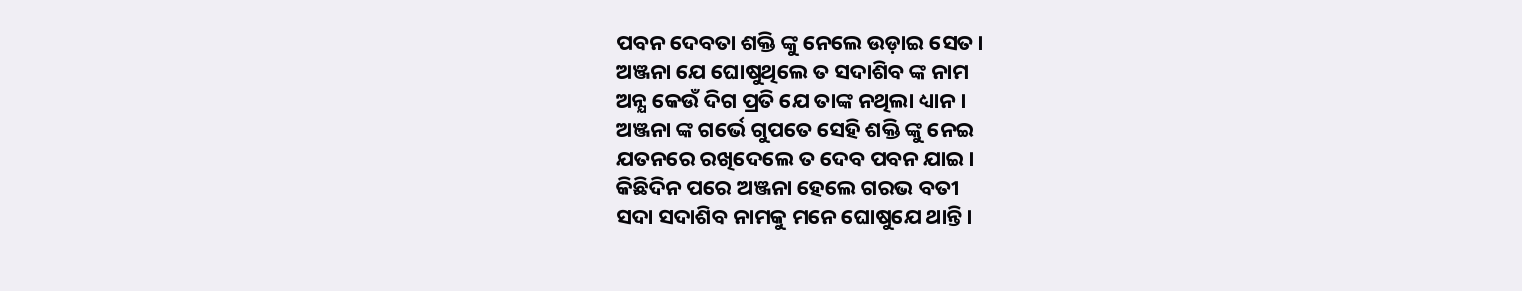ପବନ ଦେବତା ଶକ୍ତି ଙ୍କୁ ନେଲେ ଉଡ଼ାଇ ସେତ।
ଅଞ୍ଜନା ଯେ ଘୋଷୁଥିଲେ ତ ସଦାଶିବ ଙ୍କ ନାମ
ଅନ୍ଯ କେଉଁ ଦିଗ ପ୍ରତି ଯେ ତାଙ୍କ ନଥିଲା ଧ୍ୟାନ।
ଅଞ୍ଜନା ଙ୍କ ଗର୍ଭେ ଗୁପତେ ସେହି ଶକ୍ତି ଙ୍କୁ ନେଇ
ଯତନରେ ରଖିଦେଲେ ତ ଦେବ ପବନ ଯାଇ।
କିଛିଦିନ ପରେ ଅଞ୍ଜନା ହେଲେ ଗରଭ ବତୀ
ସଦା ସଦାଶିବ ନାମକୁ ମନେ ଘୋଷୁଯେ ଥାନ୍ତି।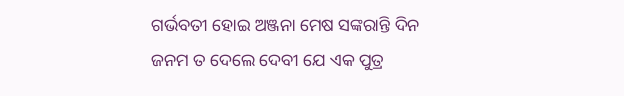ଗର୍ଭବତୀ ହୋଇ ଅଞ୍ଜନା ମେଷ ସଙ୍କରାନ୍ତି ଦିନ
ଜନମ ତ ଦେଲେ ଦେବୀ ଯେ ଏକ ପୁତ୍ର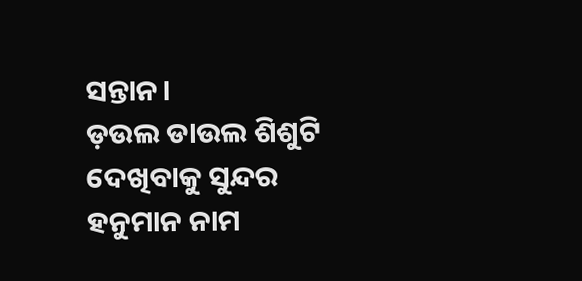ସନ୍ତାନ।
ଡ଼ଉଲ ଡାଉଲ ଶିଶୁଟି ଦେଖିବାକୁ ସୁନ୍ଦର
ହନୁମାନ ନାମ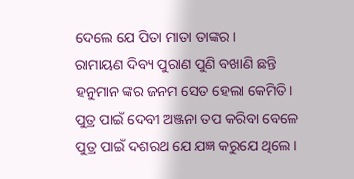ଦେଲେ ଯେ ପିତା ମାତା ତାଙ୍କର।
ରାମାୟଣ ଦିବ୍ୟ ପୁରାଣ ପୁଣି ବଖାଣି ଛନ୍ତି
ହନୁମାନ ଙ୍କର ଜନମ ସେତ ହେଲା କେମିତି।
ପୁତ୍ର ପାଇଁ ଦେବୀ ଅଞ୍ଜନା ତପ କରିବା ବେଳେ
ପୁତ୍ର ପାଇଁ ଦଶରଥ ଯେ ଯଜ୍ଞ କରୁଯେ ଥିଲେ।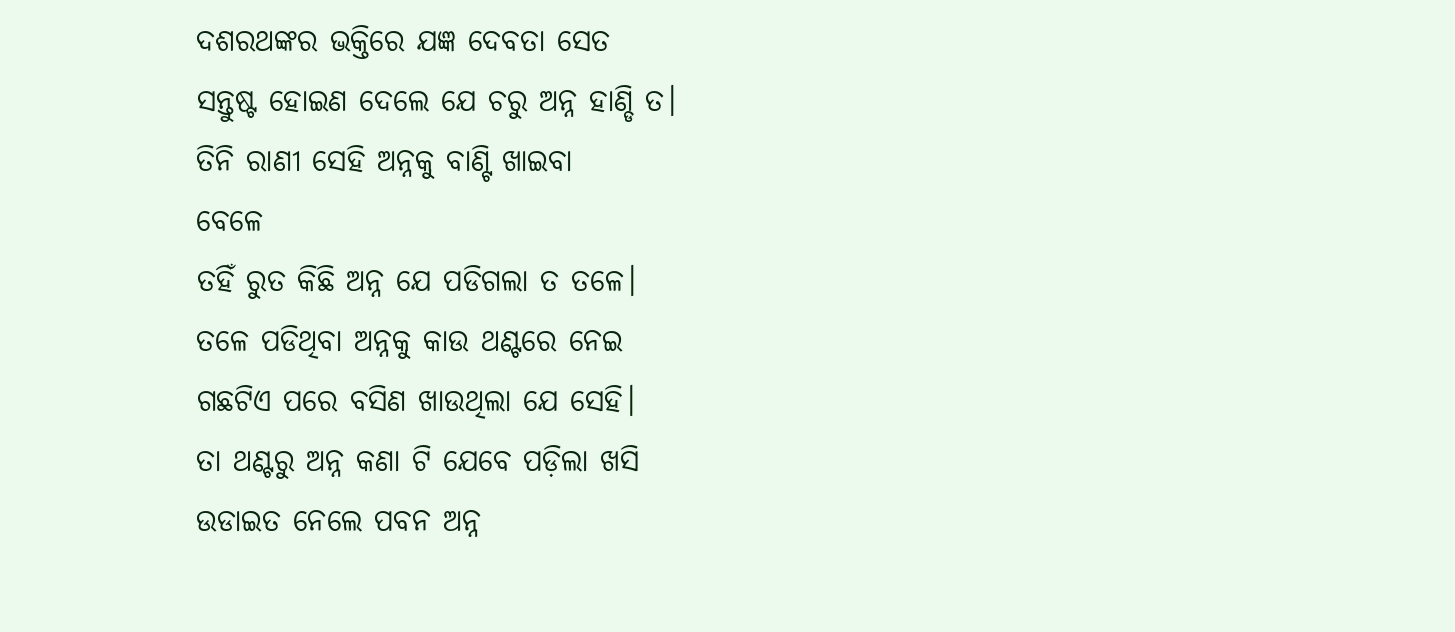ଦଶରଥଙ୍କର ଭକ୍ତିରେ ଯଜ୍ଞ ଦେବତା ସେତ
ସନ୍ତୁଷ୍ଟ ହୋଇଣ ଦେଲେ ଯେ ଚରୁ ଅନ୍ନ ହାଣ୍ଡି ତ।
ତିନି ରାଣୀ ସେହି ଅନ୍ନକୁ ବାଣ୍ଟି ଖାଇବା
ବେଳେ
ତହିଁ ରୁତ କିଛି ଅନ୍ନ ଯେ ପଡିଗଲା ତ ତଳେ।
ତଳେ ପଡିଥିବା ଅନ୍ନକୁ କାଉ ଥଣ୍ଟରେ ନେଇ
ଗଛଟିଏ ପରେ ବସିଣ ଖାଉଥିଲା ଯେ ସେହି।
ତା ଥଣ୍ଟରୁ ଅନ୍ନ କଣା ଟି ଯେବେ ପଡ଼ିଲା ଖସି
ଉଡାଇତ ନେଲେ ପବନ ଅନ୍ନ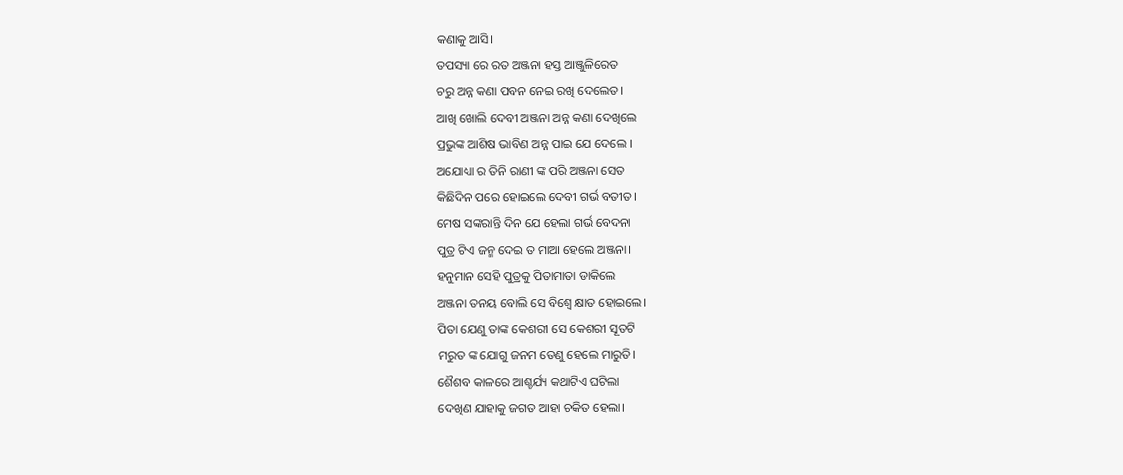କଣାକୁ ଆସି।
ତପସ୍ୟା ରେ ରତ ଅଞ୍ଜନା ହସ୍ତ ଆଞ୍ଜୁଳିରେତ
ଚରୁ ଅନ୍ନ କଣା ପବନ ନେଇ ରଖି ଦେଲେତ।
ଆଖି ଖୋଲି ଦେବୀ ଅଞ୍ଜନା ଅନ୍ନ କଣା ଦେଖିଲେ
ପ୍ରଭୁଙ୍କ ଆଶିଷ ଭାବିଣ ଅନ୍ନ ପାଇ ଯେ ଦେଲେ ।
ଅଯୋଧ୍ୟା ର ତିନି ରାଣୀ ଙ୍କ ପରି ଅଞ୍ଜନା ସେତ
କିଛିଦିନ ପରେ ହୋଇଲେ ଦେବୀ ଗର୍ଭ ବତୀତ।
ମେଷ ସଙ୍କରାନ୍ତି ଦିନ ଯେ ହେଲା ଗର୍ଭ ବେଦନା
ପୁତ୍ର ଟିଏ ଜନ୍ମ ଦେଇ ତ ମାଆ ହେଲେ ଅଞ୍ଜନା।
ହନୁମାନ ସେହି ପୁତ୍ରକୁ ପିତାମାତା ଡାକିଲେ
ଅଞ୍ଜନା ତନୟ ବୋଲି ସେ ବିଶ୍ବେ କ୍ଷାତ ହୋଇଲେ।
ପିତା ଯେଣୁ ତାଙ୍କ କେଶରୀ ସେ କେଶରୀ ସୂତଟି
ମରୁତ ଙ୍କ ଯୋଗୁ ଜନମ ତେଣୁ ହେଲେ ମାରୁତି।
ଶୈଶବ କାଳରେ ଆଶ୍ଚର୍ଯ୍ୟ କଥାଟିଏ ଘଟିଲା
ଦେଖିଣ ଯାହାକୁ ଜଗତ ଆହା ଚକିତ ହେଲା।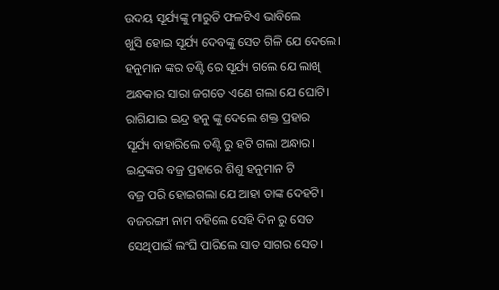ଉଦୟ ସୂର୍ଯ୍ୟଙ୍କୁ ମାରୁତି ଫଳଟିଏ ଭାବିଲେ
ଖୁସି ହୋଇ ସୂର୍ଯ୍ୟ ଦେବଙ୍କୁ ସେତ ଗିଳି ଯେ ଦେଲେ।
ହନୁମାନ ଙ୍କର ତଣ୍ଟି ରେ ସୂର୍ଯ୍ୟ ଗଲେ ଯେ ଲାଖି
ଅନ୍ଧକାର ସାରା ଜଗତେ ଏଣେ ଗଲା ଯେ ଘୋଟି।
ରାଗିଯାଇ ଇନ୍ଦ୍ର ହନୁ ଙ୍କୁ ଦେଲେ ଶକ୍ତ ପ୍ରହାର
ସୂର୍ଯ୍ୟ ବାହାରିଲେ ତଣ୍ଟି ରୁ ହଟି ଗଲା ଅନ୍ଧାର।
ଇନ୍ଦ୍ରଙ୍କର ବଜ୍ର ପ୍ରହାରେ ଶିଶୁ ହନୁମାନ ଟି
ବଜ୍ର ପରି ହୋଇଗଲା ଯେ ଆହା ତାଙ୍କ ଦେହଟି।
ବଜରଙ୍ଗୀ ନାମ ବହିଲେ ସେହି ଦିନ ରୁ ସେତ
ସେଥିପାଇଁ ଲଂଘି ପାରିଲେ ସାତ ସାଗର ସେତ।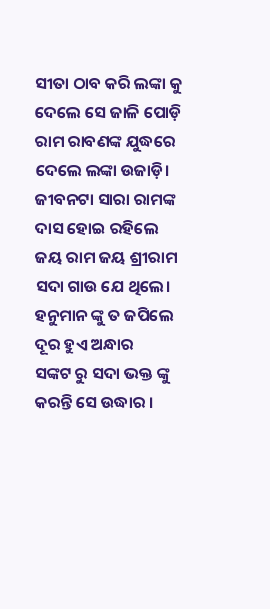ସୀତା ଠାବ କରି ଲଙ୍କା କୁ ଦେଲେ ସେ ଜାଳି ପୋଡ଼ି
ରାମ ରାବଣଙ୍କ ଯୁଦ୍ଧରେ ଦେଲେ ଲଙ୍କା ଉଜାଡ଼ି।
ଜୀବନଟା ସାରା ରାମଙ୍କ ଦାସ ହୋଇ ରହିଲେ
ଜୟ ରାମ ଜୟ ଶ୍ରୀରାମ ସଦା ଗାଉ ଯେ ଥିଲେ।
ହନୁମାନ ଙ୍କୁ ତ ଜପିଲେ ଦୂର ହୁଏ ଅନ୍ଧାର
ସଙ୍କଟ ରୁ ସଦା ଭକ୍ତ ଙ୍କୁ କରନ୍ତି ସେ ଉଦ୍ଧାର ।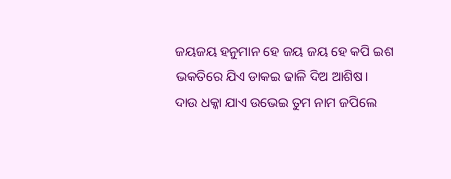ଜୟଜୟ ହନୁମାନ ହେ ଜୟ ଜୟ ହେ କପି ଇଶ
ଭକତିରେ ଯିଏ ଡାକଇ ଢାଳି ଦିଅ ଆଶିଷ।
ଦାଉ ଧକ୍କା ଯାଏ ଉଭେଇ ତୁମ ନାମ ଜପିଲେ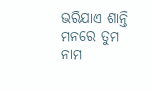ଭରିଯାଏ ଶାନ୍ତି ମନରେ ତୁମ ନାମ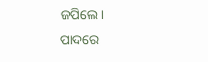ଜପିଲେ।
ପାଦରେ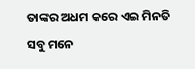ତାଙ୍କର ଅଧମ କରେ ଏଇ ମିନତି
ସବୁ ମନେ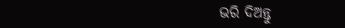ଭରି ଦିଅନ୍ତୁ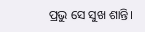ପ୍ରଭୁ ସେ ସୁଖ ଶାନ୍ତି।